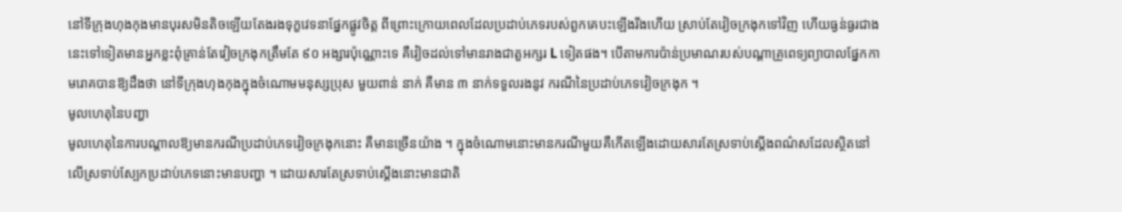នៅទីក្រុងហុងកុងមានបុរសមិនតិចឡើយតែងរងទុក្ខវេទនាផ្នែកផ្លូវចិត្ត ពីព្រោះក្រោយពេលដែលប្រដាប់ភេទរបស់ពួកគេបះឡើងរឹងហើយ ស្រាប់តែវៀចក្រងុកទៅវិញ ហើយធ្ងន់ធ្ងរជាង
នេះទៅទៀតមានអ្នកខ្លះពុំគ្រាន់តែវៀចក្រងុកត្រឹមតែ ៩០ អង្សារប៉ុណ្ណោះទេ គឺវៀចដល់ទៅមានរាងជាតួអក្សរ L ទៀតផង។ បើតាមការប៉ាន់ប្រមាណរបស់បណ្តាគ្រូពេទ្យព្យាបាលផ្នែកកាមរោគបានឱ្យដឹងថា នៅទីក្រុងហុងកុងក្នុងចំណោមមនុស្សប្រុស មួយពាន់ នាក់ គឺមាន ៣ នាក់ទទួលរងនូវ ករណីនៃប្រដាប់ភេទវៀចក្រងុក ។
មូលហេតុនៃបញ្ហា
មូលហេតុនៃការបណ្តាលឱ្យមានករណីប្រដាប់ភេទវៀចក្រងុកនោះ គឺមានច្រើនយ៉ាង ។ ក្នុងចំណោមនោះមានករណីមួយគឺកើតឡើងដោយសារតែស្រទាប់ស្តើងពណ៌សដែលស្ថិតនៅលើស្រទាប់ស្បែកប្រដាប់ភេទនោះមានបញ្ហា ។ ដោយសារតែស្រទាប់ស្តើងនោះមានជាតិ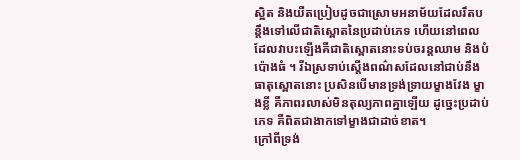ស្អិត និងយឺតប្រៀបដូចជាស្រោមអនាម័យដែលរឹតបន្តឹងទៅលើជាតិស្ពោតនៃប្រដាប់ភេទ ហើយនៅពេលដែលវាបះឡើងគឺជាតិស្ពោតនោះទប់ចរន្តឈាម និងបំប៉ោងធំ ។ រីឯស្រទាប់ស្តើងពណ៌សដែលនៅជាប់នឹងធាតុស្ពោតនោះ ប្រសិនបើមានទ្រង់ទ្រាយម្ខាងវែង ម្ខាងខ្លី គឺភាពរលាស់មិនតុល្យភាពគ្នាឡើយ ដូច្នេះប្រដាប់ភេទ គឺពិតជាងាកទៅម្ខាងជាដាច់ខាត។
ក្រៅពីទ្រង់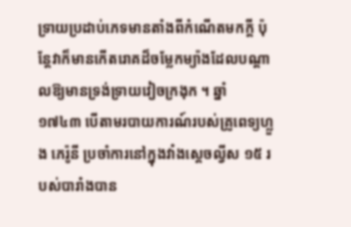ទ្រាយប្រដាប់ភេទមានតាំងពីកំណើតមកក្តី ប៉ុន្តែវាក៏មានកើតរោគដ៏ចម្លែកម្យ៉ាងដែលបណ្តាលឱ្យមានទ្រង់ទ្រាយវៀចក្រងុក ។ ឆ្នាំ ១៧៤៣ បើតាមរបាយការណ៍របស់គ្រូពេទ្យហ្លួង ភេរ៉ូនី ប្រចាំការនៅក្នុងវាំងស្តេចល្វីស ១៥ របស់បារាំងបាន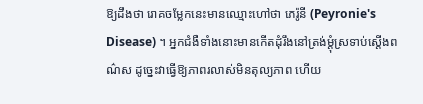ឱ្យដឹងថា រោគចម្លែកនេះមានឈ្មោះហៅថា ភេរ៉ូនី (Peyronie's Disease) ។ អ្នកជំងឺទាំងនោះមានកើតដុំរឹងនៅត្រង់ម្តុំស្រទាប់ស្តើងពណ៌ស ដូច្នេះវាធ្វើឱ្យភាពរលាស់មិនតុល្យភាព ហើយ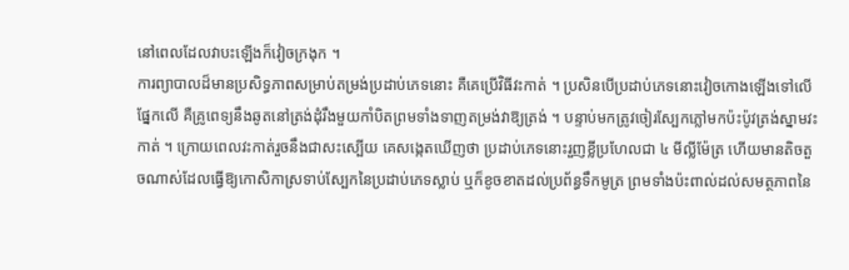នៅពេលដែលវាបះឡើងក៏វៀចក្រងុក ។
ការព្យាបាលដ៏មានប្រសិទ្ធភាពសម្រាប់តម្រង់ប្រដាប់ភេទនោះ គឺគេប្រើវិធីវះកាត់ ។ ប្រសិនបើប្រដាប់ភេទនោះវៀចកោងឡើងទៅលើផ្នែកលើ គឺគ្រូពេទ្យនឹងឆូតនៅត្រង់ដុំរឹងមួយកាំបិតព្រមទាំងទាញតម្រង់វាឱ្យត្រង់ ។ បន្ទាប់មកត្រូវចៀរស្បែកភ្លៅមកប៉ះប៉ូវត្រង់ស្នាមវះកាត់ ។ ក្រោយពេលវះកាត់រួចនឹងជាសះស្បើយ គេសង្កេតឃើញថា ប្រដាប់ភេទនោះរួញខ្លីប្រហែលជា ៤ មីល្លីម៉ែត្រ ហើយមានតិចតួចណាស់ដែលធ្វើឱ្យកោសិកាស្រទាប់ស្បែកនៃប្រដាប់ភេទស្លាប់ ឬក៏ខូចខាតដល់ប្រព័ន្ធទឹកមូត្រ ព្រមទាំងប៉ះពាល់ដល់សមត្ថភាពនៃ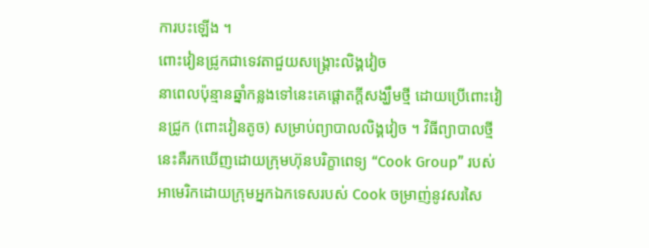ការបះឡើង ។
ពោះវៀនជ្រូកជាទេវតាជួយសង្គ្រោះលិង្គវៀច
នាពេលប៉ុន្មានឆ្នាំកន្លងទៅនេះគេផ្តោតក្តីសង្ឃឹមថ្មី ដោយប្រើពោះវៀនជ្រូក (ពោះវៀនតូច) សម្រាប់ព្យាបាលលិង្គវៀច ។ វិធីព្យាបាលថ្មីនេះគឺរកឃើញដោយក្រុមហ៊ុនបរិក្ខាពេទ្យ “Cook Group” របស់អាមេរិកដោយក្រុមអ្នកឯកទេសរបស់ Cook ចម្រាញ់នូវសរសៃ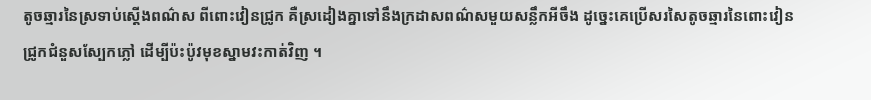តូចឆ្មារនៃស្រទាប់ស្តើងពណ៌ស ពីពោះវៀនជ្រូក គឺស្រដៀងគ្នាទៅនឹងក្រដាសពណ៌សមួយសន្លឹកអីចឹង ដូច្នេះគេប្រើសរសៃតូចឆ្មារនៃពោះវៀនជ្រូកជំនួសស្បែកភ្លៅ ដើម្បីប៉ះប៉ូវមុខស្នាមវះកាត់វិញ ។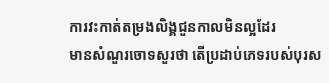ការវះកាត់តម្រងលិង្គជួនកាលមិនល្អដែរ
មានសំណួរចោទសួរថា តើប្រដាប់ភេទរបស់បុរស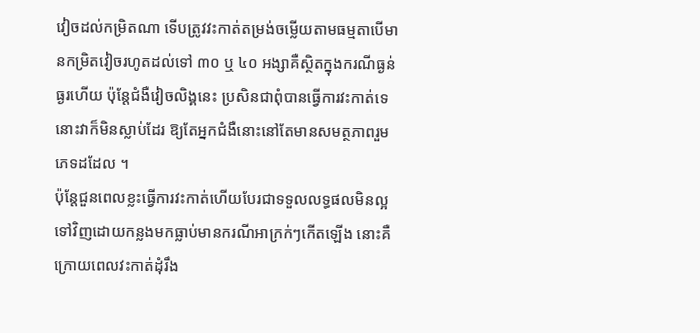វៀចដល់កម្រិតណា ទើបត្រូវវះកាត់តម្រង់ចម្លើយតាមធម្មតាបើមានកម្រិតវៀចរហូតដល់ទៅ ៣០ ឬ ៤០ អង្សាគឺស្ថិតក្នុងករណីធ្ងន់ធ្ងរហើយ ប៉ុន្តែជំងឺវៀចលិង្គនេះ ប្រសិនជាពុំបានធ្វើការវះកាត់ទេនោះវាក៏មិនស្លាប់ដែរ ឱ្យតែអ្នកជំងឺនោះនៅតែមានសមត្ថភាពរួមភេទដដែល ។
ប៉ុន្តែជួនពេលខ្លះធ្វើការវះកាត់ហើយបែរជាទទួលលទ្ធផលមិនល្អទៅវិញដោយកន្លងមកធ្លាប់មានករណីអាក្រក់ៗកើតឡើង នោះគឺក្រោយពេលវះកាត់ដុំរឹង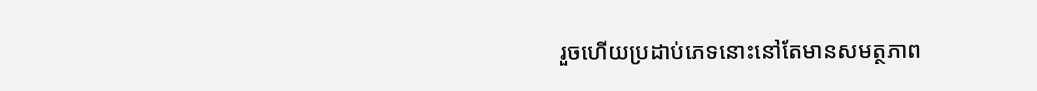រួចហើយប្រដាប់ភេទនោះនៅតែមានសមត្ថភាព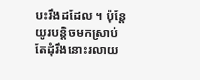បះរឹងដដែល ។ ប៉ុន្តែយូរបន្តិចមកស្រាប់តែដុំរឹងនោះរលាយ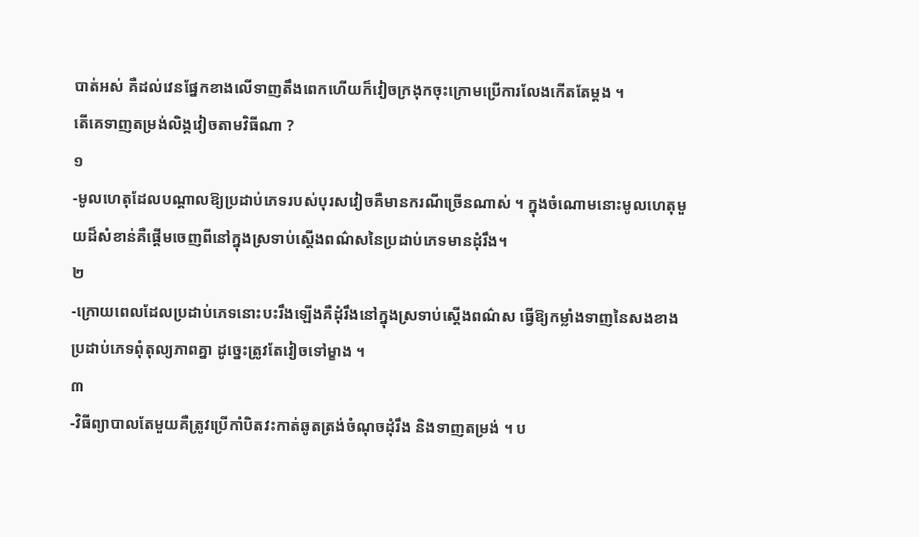បាត់អស់ គឺដល់វេនផ្នែកខាងលើទាញតឹងពេកហើយក៏វៀចក្រងុកចុះក្រោមប្រើការលែងកើតតែម្តង ។
តើគេទាញតម្រង់លិង្គវៀចតាមវិធីណា ?
១
-មូលហេតុដែលបណ្តាលឱ្យប្រដាប់ភេទរបស់បុរសវៀចគឺមានករណីច្រើនណាស់ ។ ក្នុងចំណោមនោះមូលហេតុមួយដ៏សំខាន់គឺផ្តើមចេញពីនៅក្នុងស្រទាប់ស្តើងពណ៌សនៃប្រដាប់ភេទមានដុំរឹង។
២
-ក្រោយពេលដែលប្រដាប់ភេទនោះបះរឹងឡើងគឺដុំរឹងនៅក្នុងស្រទាប់ស្តើងពណ៌ស ធ្វើឱ្យកម្លាំងទាញនៃសងខាងប្រដាប់ភេទពុំតុល្យភាពគ្នា ដូច្នេះត្រូវតែវៀចទៅម្ខាង ។
៣
-វិធីព្យាបាលតែមួយគឺត្រូវប្រើកាំបិតវះកាត់ឆូតត្រង់ចំណុចដុំរឹង និងទាញតម្រង់ ។ ប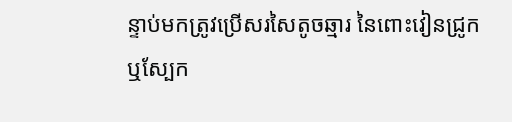ន្ទាប់មកត្រូវប្រើសរសៃតូចឆ្មារ នៃពោះវៀនជ្រូក ឬស្បែក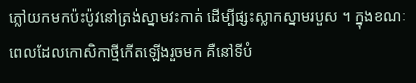ភ្លៅយកមកប៉ះប៉ូវនៅត្រង់ស្នាមវះកាត់ ដើម្បីផ្សះស្លាកស្នាមរបួស ។ ក្នុងខណៈពេលដែលកោសិកាថ្មីកើតឡើងរួចមក គឺនៅទីបំ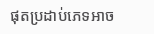ផុតប្រដាប់ភេទអាច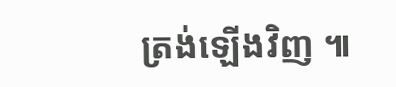ត្រង់ឡើងវិញ ៕